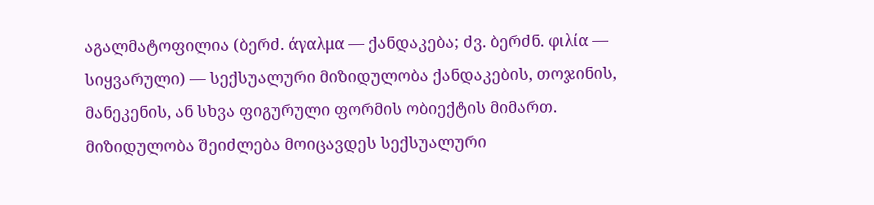აგალმატოფილია (ბერძ. άγαλμα — ქანდაკება; ძვ. ბერძნ. φιλία — სიყვარული) — სექსუალური მიზიდულობა ქანდაკების, თოჯინის, მანეკენის, ან სხვა ფიგურული ფორმის ობიექტის მიმართ. მიზიდულობა შეიძლება მოიცავდეს სექსუალური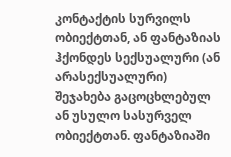კონტაქტის სურვილს ობიექტთან, ან ფანტაზიას ჰქონდეს სექსუალური (ან არასექსუალური) შეჯახება გაცოცხლებულ ან უსულო სასურველ ობიექტთან. ფანტაზიაში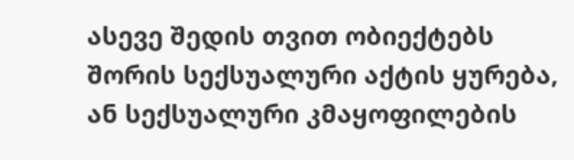ასევე შედის თვით ობიექტებს შორის სექსუალური აქტის ყურება, ან სექსუალური კმაყოფილების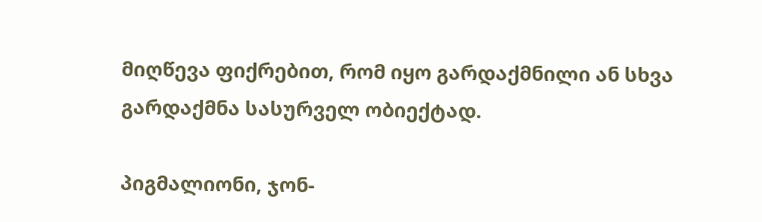მიღწევა ფიქრებით, რომ იყო გარდაქმნილი ან სხვა გარდაქმნა სასურველ ობიექტად.

პიგმალიონი, ჯონ-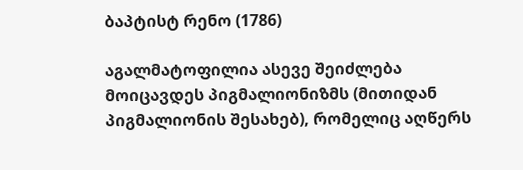ბაპტისტ რენო (1786)

აგალმატოფილია ასევე შეიძლება მოიცავდეს პიგმალიონიზმს (მითიდან პიგმალიონის შესახებ), რომელიც აღწერს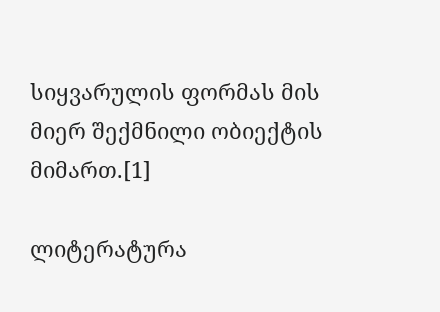სიყვარულის ფორმას მის მიერ შექმნილი ობიექტის მიმართ.[1]

ლიტერატურა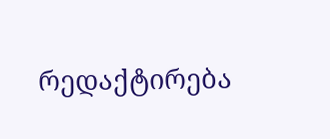რედაქტირება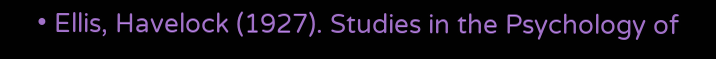• Ellis, Havelock (1927). Studies in the Psychology of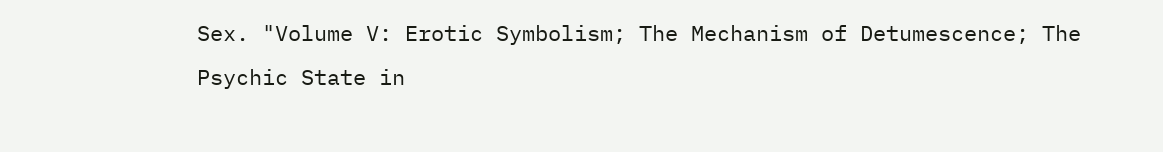Sex. "Volume V: Erotic Symbolism; The Mechanism of Detumescence; The Psychic State in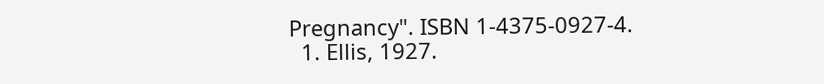Pregnancy". ISBN 1-4375-0927-4.
  1. Ellis, 1927.